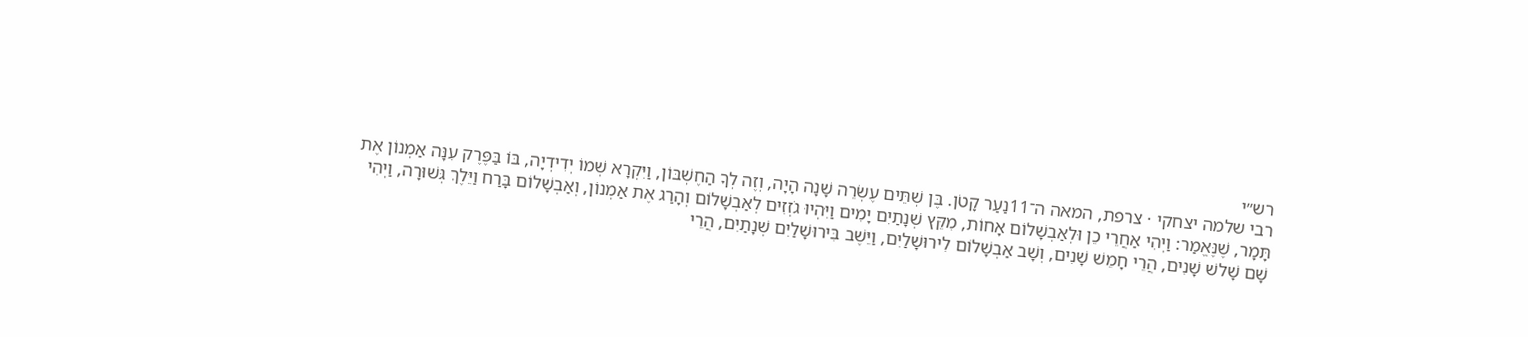רש״י
רבי שלמה יצחקי · צרפת, המאה ה־11נַעַר קָטֹן. בֶּן שְׁתֵּים עֶשְׂרֵה שָׁנָה הָיָה, וְזֶה לְךָ הַחֶשְׁבּוֹן, וַיִּקְרָא שְׁמוֹ יְדִידְיָה, בּוֹ בַּפֶּרֶק עִנָּה אַמְנוֹן אֶת תָּמָר, שֶׁנֶּאֱמַר: וַיְהִי אַחֲרֵי כֵן וּלְאַבְשָׁלוֹם אָחוֹת, מִקֵּץ שְׁנָתַיִם יָמִים וַיִּהְיוּ גֹזְזִים לְאַבְשָׁלוֹם וְהָרַג אֶת אַמְנוֹן, וְאַבְשָׁלוֹם בָּרַח וַיֵּלֶךְ גְּשׁוּרָה, וַיְהִי שָׁם שָׁלשׁ שָׁנִים, הֲרֵי חָמֵשׁ שָׁנִים, וְשָׁב אַבְשָׁלוֹם לִירוּשָׁלַיִם, וַיֵּשֶׁב בִּירוּשָׁלַיִם שְׁנָתַיִם, הֲרֵי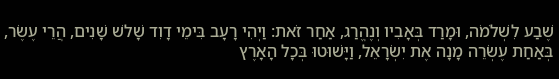שֶׁבַע לִשְׁלֹמֹה, וּמָרַד בְּאָבִיו וְנֶהֱרַג, אַחַר זֹאת: וַיְהִי רָעָב בִּימֵי דָוִד שָׁלשׁ שָׁנִים, הֲרֵי עֶשֶׂר, בְּאַחַת עֶשְׂרֵה מָנָה אֶת יִשְׂרָאֵל, וַיָּשׁוּטוּ בְּכָל הָאָרֶץ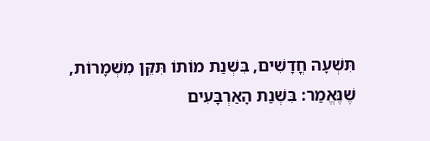תִּשְׁעָה חֳדָשִׁים, בִּשְׁנַת מוֹתוֹ תִּקֵּן מִשְׁמָרוֹת, שֶׁנֶּאֱמַר: בִּשְׁנַת הָאַרְבָּעִים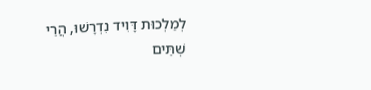לְמַלְכוּת דָּוִיד נִדְרָשׁוּ, הֲרֵי שְׁתֵּים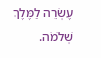עֶשְׂרֵה לַמֶּלֶךְ שְׁלֹמֹה.